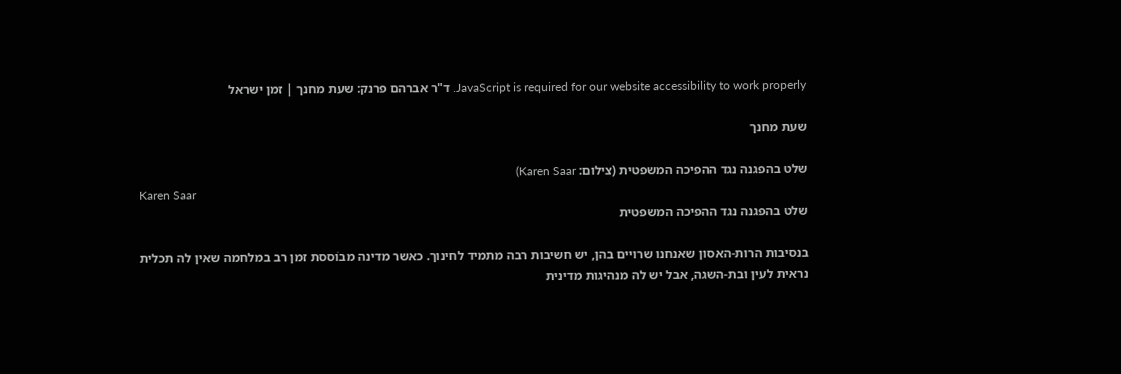JavaScript is required for our website accessibility to work properly. ד"ר אברהם פרנק: שעת מחנך | זמן ישראל

שעת מחנך

שלט בהפגנה נגד ההפיכה המשפטית (צילום: Karen Saar)
Karen Saar
שלט בהפגנה נגד ההפיכה המשפטית

בנסיבות הרות-האסון שאנחנו שרויים בהן, יש חשיבות רבה מתמיד לחינוך. כאשר מדינה מבוֹססת זמן רב במלחמה שאין לה תכלית נראית לעין ובת-השגה, אבל יש לה מנהיגות מדינית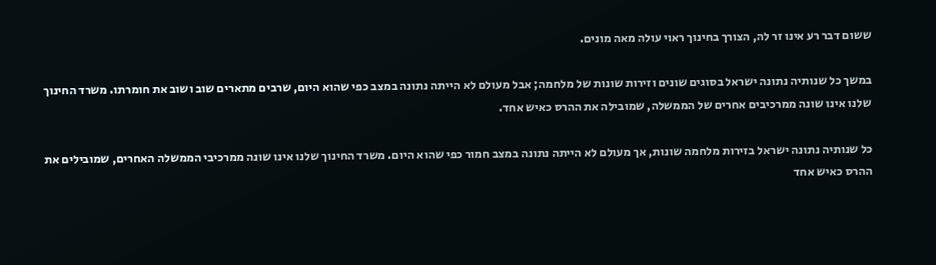ששום דבר רע אינו זר לה, הצורך בחינוך ראוי עולה מאה מונים.

במשך כל שנותיה נתונה ישראל בסוגים שונים וזירות שונות של מלחמה; אבל מעולם לא הייתה נתונה במצב כפי שהוא היום, שרבים מתארים שוב ושוב את חומרתו. משרד החינוך שלנו אינו שונה ממרכיבים אחרים של הממשלה, שמובילה את ההרס כאיש אחד.

כל שנותיה נתונה ישראל בזירות מלחמה שונות, אך מעולם לא הייתה נתונה במצב חמור כפי שהוא היום. משרד החינוך שלנו אינו שונה ממרכיבי הממשלה האחרים, שמובילים את ההרס כאיש אחד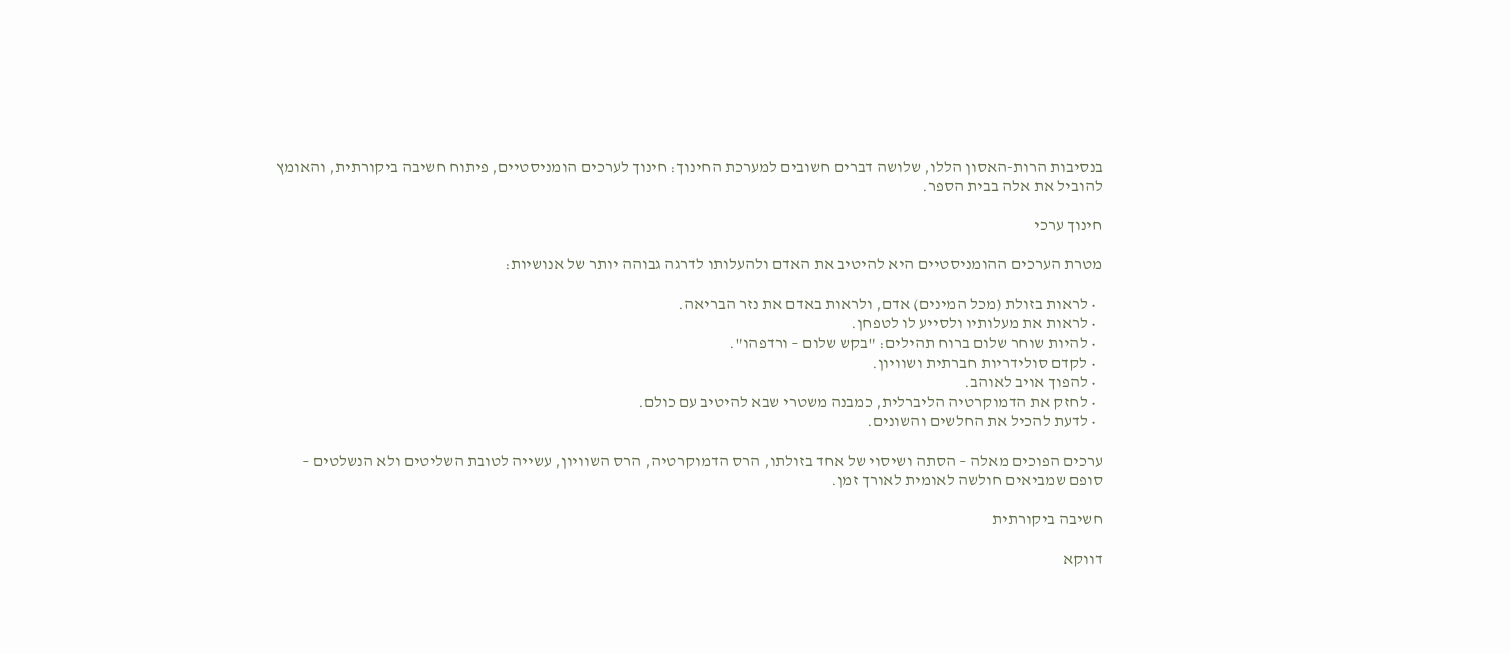בנסיבות הרות-האסון הללו, שלושה דברים חשובים למערכת החינוך: חינוך לערכים הומניסטיים, פיתוח חשיבה ביקורתית, והאומץ להוביל את אלה בבית הספר.

חינוך ערכי

מטרת הערכים ההומניסטיים היא להיטיב את האדם ולהעלותו לדרגה גבוהה יותר של אנושיות:

  • לראות בזולת (מכל המינים) אדם, ולראות באדם את נזר הבריאה.
  • לראות את מעלותיו ולסייע לו לטפחן.
  • להיות שוחר שלום ברוח תהילים: "בקש שלום – ורדפהו".
  • לקדם סולידריות חברתית ושוויון.
  • להפוך אויב לאוהב.
  • לחזק את הדמוקרטיה הליברלית, כמבנה משטרי שבא להיטיב עם כולם.
  • לדעת להכיל את החלשים והשונים.

ערכים הפוכים מאלה – הסתה ושיסוי של אחד בזולתו, הרס הדמוקרטיה, הרס השוויון, עשייה לטובת השליטים ולא הנשלטים – סופם שמביאים חולשה לאומית לאורך זמן.

חשיבה ביקורתית

דווקא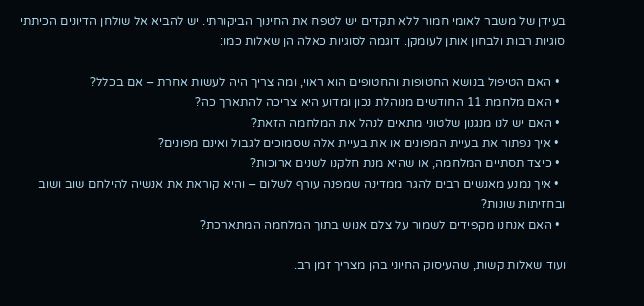בעידן של משבר לאומי חמור ללא תקדים יש לטפח את החינוך הביקורתי. יש להביא אל שולחן הדיונים הכיתתי סוגיות רבות ולבחון אותן לעומקן. דוגמה לסוגיות כאלה הן שאלות כמו:

  • האם הטיפול בנושא החטופות והחטופים הוא ראוי, ומה צריך היה לעשות אחרת – אם בכלל?
  • האם מלחמת 11 החודשים מנוהלת נכון ומדוע היא צריכה להתארך כה?
  • האם יש לנו מנגנון שלטוני מתאים לנהל את המלחמה הזאת?
  • איך נפתור את בעיית המפונים או את בעיית אלה שסמוכים לגבול ואינם מפונים?
  • כיצד תסתיים המלחמה, או שהיא מנת חלקנו לשנים ארוכות?
  • איך נמנע מאנשים רבים להגר ממדינה שמפנה עורף לשלום – והיא קוראת את אנשיה להילחם שוב ושוב ובחזיתות שונות?
  • האם אנחנו מקפידים לשמור על צלם אנוש בתוך המלחמה המתארכת?

ועוד שאלות קשות, שהעיסוק החיוני בהן מצריך זמן רב.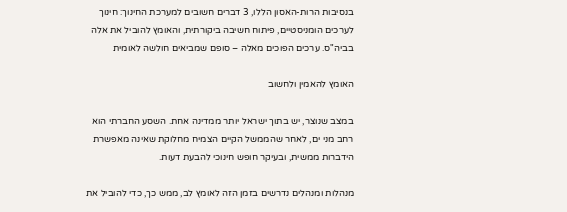בנסיבות הרות-האסון הללו, 3 דברים חשובים למערכת החינוך: חינוך לערכים הומניסטיים, פיתוח חשיבה ביקורתית, והאומץ להוביל את אלה בביה"ס. ערכים הפוכים מאלה – סופם שמביאים חולשה לאומית

האומץ להאמין ולחשוב

במצב שנוצר, יש בתוך ישראל יותר ממדינה אחת. השסע החברתי הוא רחב מני ים, לאחר שהממשל הקיים הצמיח מחלוקת שאינה מאפשרת הידברות ממשית, ובעיקר חופש חינוכי להבעת דעות.

מנהלות ומנהלים נדרשים בזמן הזה לאומץ לב, ממש כך, כדי להוביל את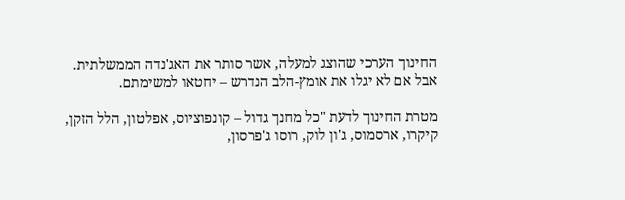החינוך הערכי שהוצג למעלה, אשר סותר את האג'נדה הממשלתית. אבל אם לא יגלו את אומץ-הלב הנדרש – יחטאו למשימתם.

מטרת החינוך לדעת "כל מחנך גדול – קונפוציוס, אפלטון, הלל הזקן, קיקרו, ארסמוס, ג'ון לוק, רוסו ג'פרסון,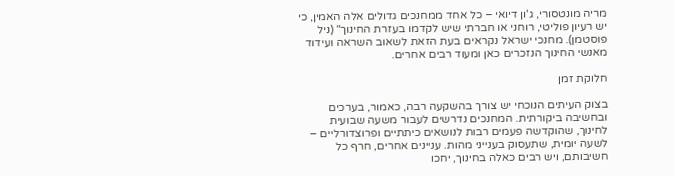מריה מונטסורי, ג'ון דיואי – כל אחד ממחנכים גדולים אלה האמין, כי יש רעיון פוליטי, רוחני או חברתי שיש לקדמו בעזרת החינוך" (ניל פוסטמן). מחנכי ישראל נקראים בעת הזאת לשאוב השראה ועידוד מאנשי החינוך הנזכרים כאן ומעוד רבים אחרים.

חלוקת זמן

בצוק העיתים הנוכחי יש צורך בהשקעה רבה, כאמור, בערכים ובחשיבה ביקורתית. המחנכים נדרשים לעבור משעה שבועית לחינוך, שהוקדשה פעמים רבות לנושאים כיתתיים ופרוצדורליים – לשעה יומית, שתעסוק בענייני מהות. עניינים אחרים, חרף כל חשיבותם, ויש רבים כאלה בחינוך, יחכו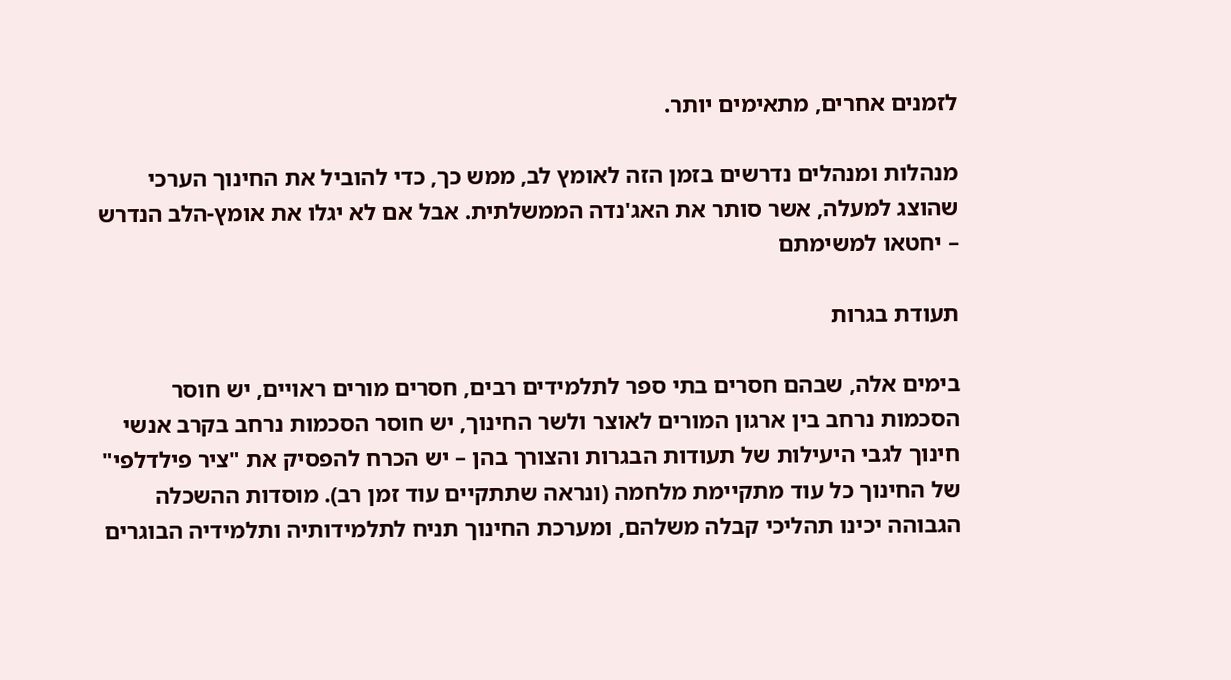לזמנים אחרים, מתאימים יותר.

מנהלות ומנהלים נדרשים בזמן הזה לאומץ לב, ממש כך, כדי להוביל את החינוך הערכי שהוצג למעלה, אשר סותר את האג'נדה הממשלתית. אבל אם לא יגלו את אומץ-הלב הנדרש – יחטאו למשימתם

תעודת בגרות

בימים אלה, שבהם חסרים בתי ספר לתלמידים רבים, חסרים מורים ראויים, יש חוסר הסכמות נרחב בין ארגון המורים לאוצר ולשר החינוך, יש חוסר הסכמות נרחב בקרב אנשי חינוך לגבי היעילות של תעודות הבגרות והצורך בהן – יש הכרח להפסיק את "ציר פילדלפי" של החינוך כל עוד מתקיימת מלחמה (ונראה שתתקיים עוד זמן רב). מוסדות ההשכלה הגבוהה יכינו תהליכי קבלה משלהם, ומערכת החינוך תניח לתלמידותיה ותלמידיה הבוגרים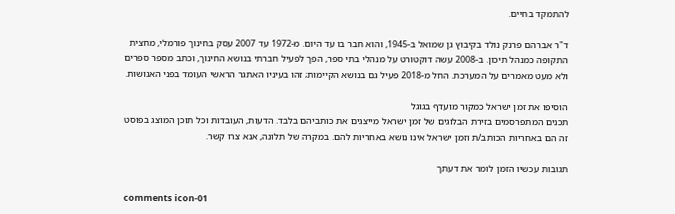להתמקד בחיים.

ד"ר אברהם פרנק נולד בקיבוץ גן שמואל ב-1945, והוא חבר בו עד היום. מ-1972 עד 2007 עסק בחינוך פורמלי, מחצית התקופה כמנהל תיכון. ב-2008 עשה דוקטורט על מנהלי בתי ספר, הפך לפעיל חברתי בנושא החינוך, וכתב מספר ספרים ולא מעט מאמרים על המערכת. החל מ-2018 פעיל גם בנושא הקיימות; זהו בעיניו האתגר הראשי העומד בפני האנושות.

הוסיפו את זמן ישראל כמקור מועדף בגוגל
תכנים המתפרסמים בזירת הבלוגים של זמן ישראל מייצגים את כותביהם בלבד. הדעות, העובדות וכל תוכן המוצג בפוסט זה הם באחריות הכותב/ת וזמן ישראל אינו נושא באחריות להם. במקרה של תלונה, אנא צרו קשר.

תגובות עכשיו הזמן לומר את דעתך

comments icon-01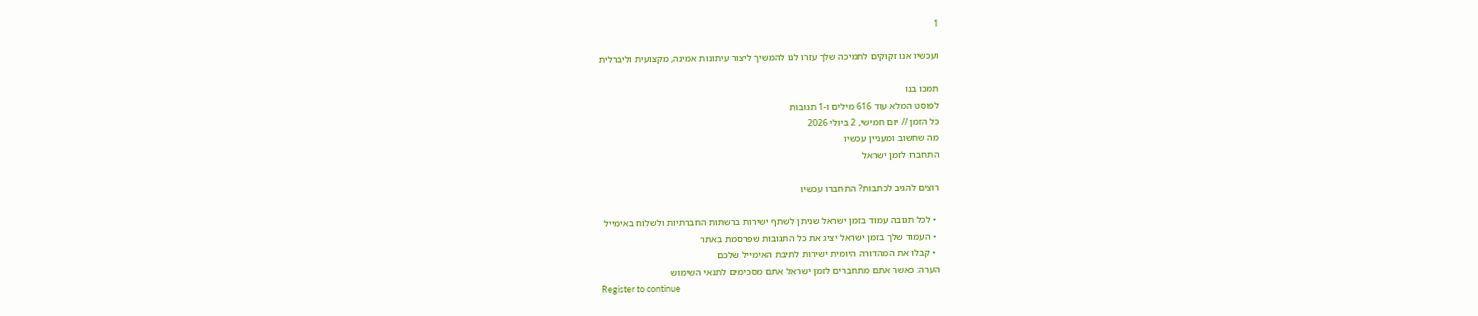1

ועכשיו אנו זקוקים לתמיכה שלך עזרו לנו להמשיך ליצור עיתונות אמינה, מקצועית וליברלית

תמכו בנו
לפוסט המלא עוד 616 מילים ו-1 תגובות
כל הזמן // יום חמישי, 2 ביולי 2026
מה שחשוב ומעניין עכשיו
התחברו לזמן ישראל

רוצים להגיב לכתבות? התחברו עכשיו

  • לכל תגובה עמוד בזמן ישראל שניתן לשתף ישירות ברשתות החברתיות ולשלוח באימייל
  • העמוד שלך בזמן ישראל יציג את כל התגובות שפרסמת באתר
  • קבלו את המהדורה היומית ישירות לתיבת האימייל שלכם
הערה: כאשר אתם מתחברים לזמן ישראל אתם מסכימים לתנאי השימוש
Register to continue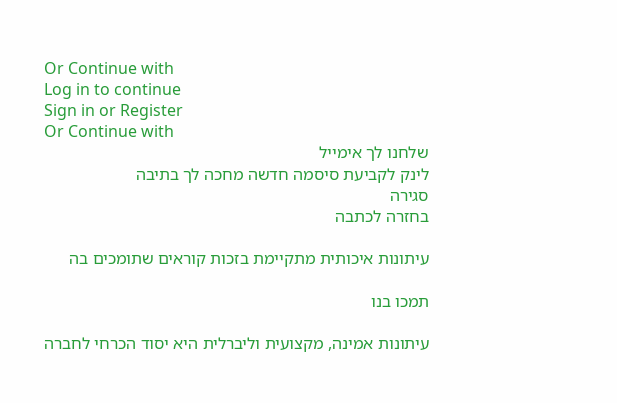Or Continue with
Log in to continue
Sign in or Register
Or Continue with
שלחנו לך אימייל
לינק לקביעת סיסמה חדשה מחכה לך בתיבה
סגירה
בחזרה לכתבה

עיתונות איכותית מתקיימת בזכות קוראים שתומכים בה

תמכו בנו

עיתונות אמינה, מקצועית וליברלית היא יסוד הכרחי לחברה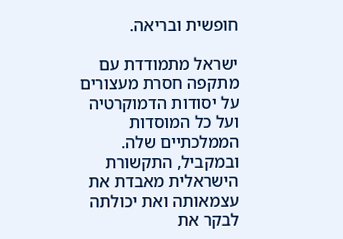חופשית ובריאה.

ישראל מתמודדת עם מתקפה חסרת מעצורים על יסודות הדמוקרטיה ועל כל המוסדות הממלכתיים שלה. ובמקביל, התקשורת הישראלית מאבדת את עצמאותה ואת יכולתה לבקר את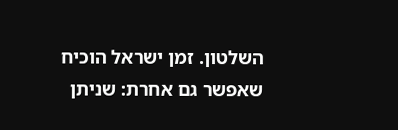השלטון. זמן ישראל הוכיח שאפשר גם אחרת: שניתן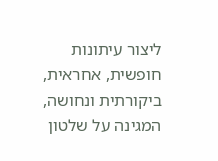ליצור עיתונות חופשית, אחראית, ביקורתית ונחושה, המגינה על שלטון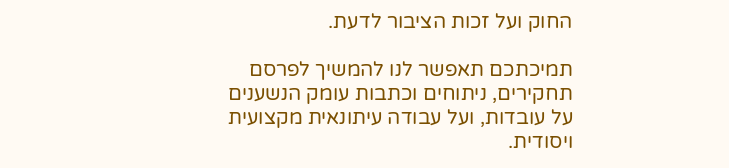החוק ועל זכות הציבור לדעת.

תמיכתכם תאפשר לנו להמשיך לפרסם תחקירים, ניתוחים וכתבות עומק הנשענים על עובדות, ועל עבודה עיתונאית מקצועית ויסודית.